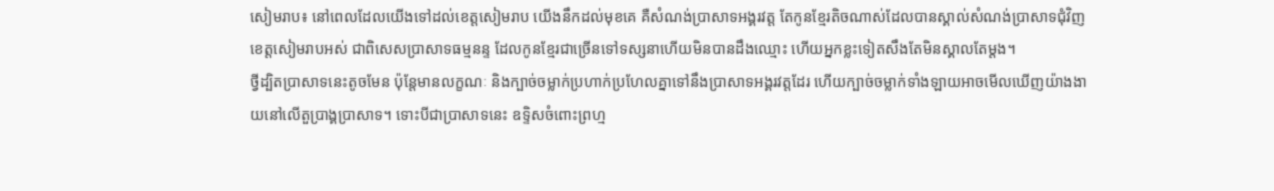សៀមរាប៖ នៅពេលដែលយើងទៅដល់ខេត្តសៀមរាប យើងនឹកដល់មុខគេ គឺសំណង់ប្រាសាទអង្គរវត្ត តែកូនខ្មែរតិចណាស់ដែលបានស្គាល់សំណង់ប្រាសាទជុំវិញខេត្តសៀមរាបអស់ ជាពិសេសប្រាសាទធម្មនន្ទ ដែលកូនខ្មែរជាច្រើនទៅទស្សនាហើយមិនបានដឹងឈ្មោះ ហើយអ្នកខ្លះទៀតសឹងតែមិនស្គាលតែម្ដង។
ថ្វីដ្បិតប្រាសាទនេះតូចមែន ប៉ុន្តែមានលក្ខណៈ និងក្បាច់ចម្លាក់ប្រហាក់ប្រហែលគ្នាទៅនឹងប្រាសាទអង្គរវត្តដែរ ហើយក្បាច់ចម្លាក់ទាំងឡាយអាចមើលឃើញយ៉ាងងាយនៅលើតួប្រាង្គប្រាសាទ។ ទោះបីជាប្រាសាទនេះ ឧទ្ទិសចំពោះព្រហ្ម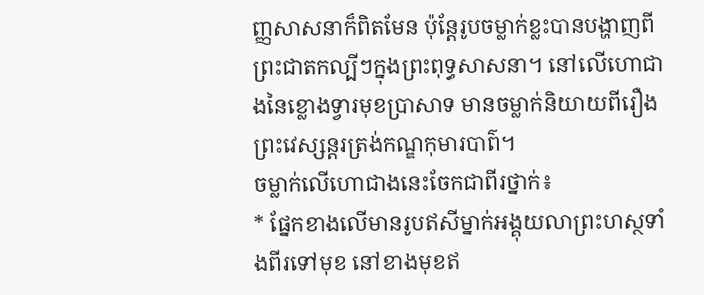ញ្ញសាសនាក៏ពិតមែន ប៉ុន្តែរូបចម្លាក់ខ្លះបានបង្ហាញពីព្រះជាតកល្បីៗក្នុងព្រះពុទ្ធសាសនា។ នៅលើហោជាងនៃខ្លោងទ្វារមុខប្រាសាទ មានចម្លាក់និយាយពីរឿងព្រះវេស្សន្តរត្រង់កណ្ឌកុមារបាព៌។
ចម្លាក់លើហោជាងនេះចែកជាពីរថ្នាក់៖
* ផ្នែកខាងលើមានរូបឥសីម្នាក់អង្គុយលាព្រះហស្ថទាំងពីរទៅមុខ នៅខាងមុខឥ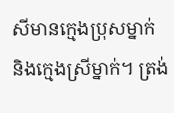សីមានក្មេងប្រុសម្នាក់ និងក្មេងស្រីម្នាក់។ ត្រង់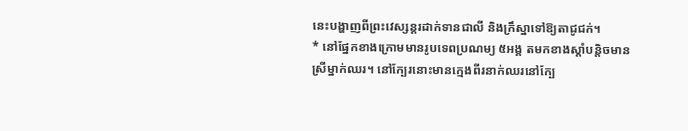នេះបង្ហាញពីព្រះវេស្សន្តរដាក់ទានជាលី និងក្រឹស្នាទៅឱ្យតាជូជក់។
* នៅផ្នែកខាងក្រោមមានរូបទេពប្រណម្យ ៥អង្គ តមកខាងស្ដាំបន្តិចមានស្រីម្នាក់ឈរ។ នៅក្បែរនោះមានក្មេងពីរនាក់ឈរនៅក្បែ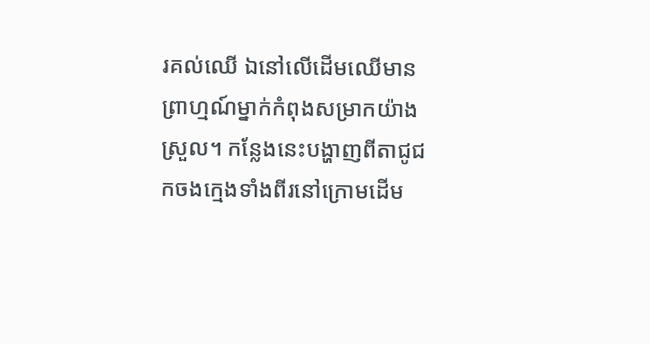រគល់ឈើ ឯនៅលើដើមឈើមានព្រាហ្មណ៍ម្នាក់កំពុងសម្រាកយ៉ាងស្រួល។ កន្លែងនេះបង្ហាញពីតាជូជកចងក្មេងទាំងពីរនៅក្រោមដើម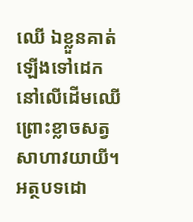ឈើ ឯខ្លួនគាត់ឡើងទៅដេកនៅលើដើមឈើ ព្រោះខ្លាចសត្វសាហាវយាយី។
អត្ថបទដោ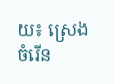យ៖ ស្រេង ចំរើន